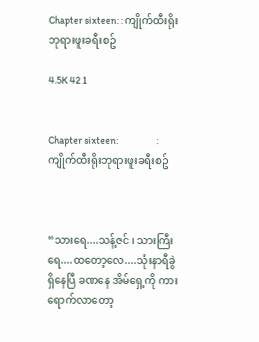Chapter sixteen: : ကျိုက်ထီးရိုးဘုရားဖူးခရီးစဥ်

4.5K 42 1


Chapter sixteen:                   : ကျိုက်ထီးရိုးဘုရားဖူးခရီးစဥ်



“သားရေ....သန့်ဇင် ၊ သားကြီးရေ....ထတော့လေ....သုံးနာရီခွဲရှိနေပြီ ခဏနေ အိမ်ရှေ့ကို ကားရောက်လာတော့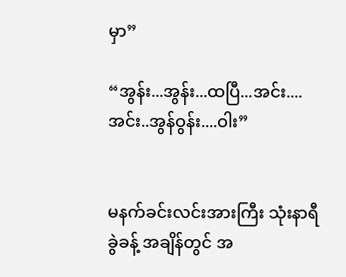မှာ”

“အွန်း...အွန်း...ထပြီ...အင်း....အင်း..အွန်ဝွန်း....ဝါး”


မနက်ခင်းလင်းအားကြီး သုံးနာရီခွဲခန့် အချိန်တွင် အ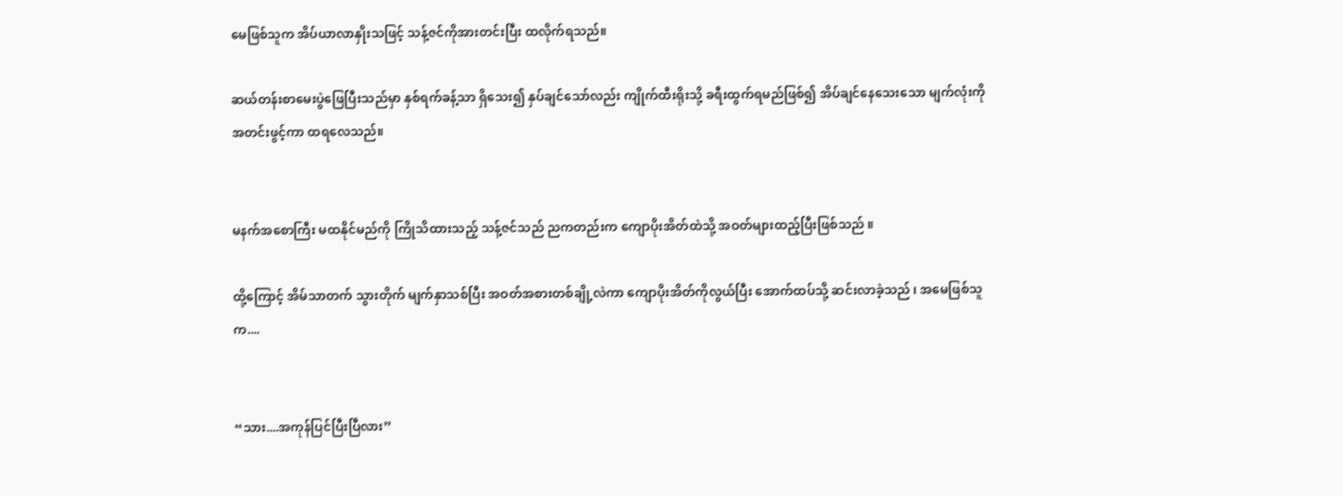မေဖြစ်သူက အိပ်ယာလာနှိုးသဖြင့် သန့်ဇင်ကိုအားတင်းပြီး ထလိုက်ရသည်။

ဆယ်တန်းစာမေးပွဲဖြေပြီးသည်မှာ နှစ်ရက်ခန့်သာ ရှိသေး၍ နှပ်ချင်သော်လည်း ကျိုက်ထီးရိုးသို့ ခရီးထွက်ရမည်ဖြစ်၍ အိပ်ချင်နေသေးသော မျက်လုံးကို အတင်းဖွင့်ကာ ထရလေသည်။


မနက်အစောကြီး မထနိုင်မည်ကို ကြိုသိထားသည့် သန့်ဇင်သည် ညကတည်းက ကျောပိုးအိတ်ထဲသို့ အဝတ်များထည့်ပြီးဖြစ်သည် ။

ထို့ကြောင့် အိမ်သာတက် သွားတိုက် မျက်နှာသစ်ပြီး အဝတ်အစားတစ်ချို့လဲကာ ကျောပိုးအိတ်ကိုလွယ်ပြီး အောက်ထပ်သို့ ဆင်းလာခဲ့သည် ၊ အမေဖြစ်သူက....


“သား....အကုန်ပြင်ပြီးပြီလား”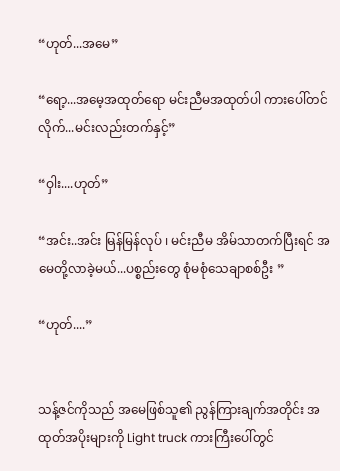“ဟုတ်...အမေ”

“ရော့...အမေ့အထုတ်ရော မင်းညီမအထုတ်ပါ ကားပေါ်တင်လိုက်...မင်းလည်းတက်နှင့်”

“ဝှါး....ဟုတ်”

“အင်း..အင်း မြန်မြန်လုပ် ၊ မင်းညီမ အိမ်သာတက်ပြီးရင် အမေတို့လာခဲ့မယ်...ပစ္စည်းတွေ စုံမစုံသေချာစစ်ဦး ”

“ဟုတ်....”


သန့်ဇင်ကိုသည် အမေဖြစ်သူ၏ ညွန်ကြားချက်အတိုင်း အထုတ်အပိုးများကို Light truck ကားကြီးပေါ်တွင်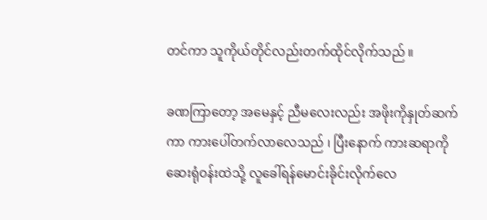တင်ကာ သူကိုယ်တိုင်လည်းတက်ထိုင်လိုက်သည် ။

ခဏကြာတော့ အမေနှင့် ညီမလေးလည်း အဖိုးကိုနှုတ်ဆက်ကာ ကားပေါ်တက်လာလေသည် ၊ ပြီးနောက် ကားဆရာကို ဆေးရုံဝန်းထဲသို့ လူခေါ်ရန်မောင်းခိုင်းလိုက်လေ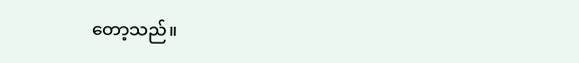တော့သည်။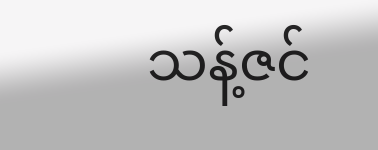သန့်ဇင်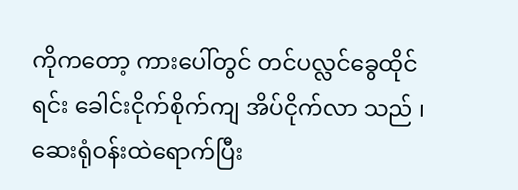ကိုကတော့ ကားပေါ်တွင် တင်ပလ္လင်ခွေထိုင်ရင်း ခေါင်းငိုက်စိုက်ကျ အိပ်ငိုက်လာ သည် ၊ ဆေးရုံဝန်းထဲရောက်ပြီး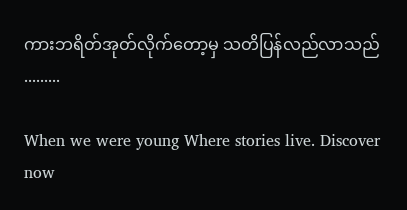ကားဘရိတ်အုတ်လိုက်တော့မှ သတိပြန်လည်လာသည် .........

When we were young Where stories live. Discover now